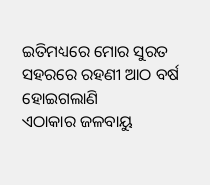ଇତିମଧ୍ୟରେ ମୋର ସୁରତ ସହରରେ ରହଣୀ ଆଠ ବର୍ଷ ହୋଇଗଲାଣି
ଏଠାକାର ଜଳବାୟୁ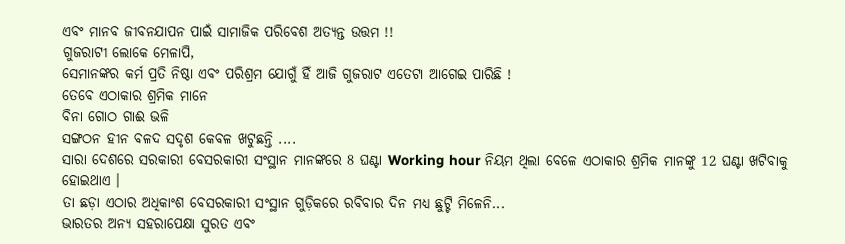ଏବଂ ମାନବ ଜୀବନଯାପନ ପାଇଁ ସାମାଜିକ ପରିବେଶ ଅତ୍ୟନ୍ତ ଉତ୍ତମ !!
ଗୁଜରାଟୀ ଲୋକେ ମେଳାପି,
ସେମାନଙ୍କର କର୍ମ ପ୍ରତି ନିଷ୍ଠା ଏବଂ ପରିଶ୍ରମ ଯୋଗୁଁ ହିଁ ଆଜି ଗୁଜରାଟ ଏତେଟା ଆଗେଇ ପାରିଛି !
ତେବେ ଏଠାକାର ଶ୍ରମିକ ମାନେ
ବିନା ଗୋଠ ଗାଈ ଭଳି
ସଙ୍ଗଠନ ହୀନ ବଳଦ ସଦୃଶ କେବଳ ଖଟୁଛନ୍ତି ....
ସାରା ଦେଶରେ ସରକାରୀ ବେସରକାରୀ ସଂସ୍ଥାନ ମାନଙ୍କରେ 8 ଘଣ୍ଟା Working hour ନିୟମ ଥିଲା ବେଳେ ଏଠାକାର ଶ୍ରମିକ ମାନଙ୍କୁ 12 ଘଣ୍ଟା ଖଟିବାକୁ ହୋଇଥାଏ ।
ତା ଛଡ଼ା ଏଠାର ଅଧିକାଂଶ ବେସରକାରୀ ସଂସ୍ଥାନ ଗୁଡ଼ିକରେ ରବିବାର ଦିନ ମଧ୍ୟ ଛୁଟ୍ଟି ମିଳେନି...
ଭାରତର ଅନ୍ୟ ସହରାପେକ୍ଷା ସୁରତ ଏବଂ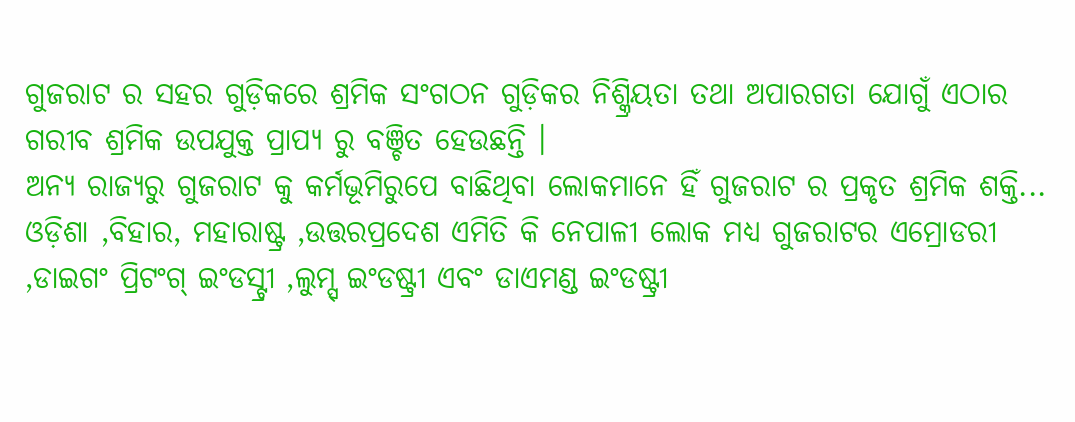ଗୁଜରାଟ ର ସହର ଗୁଡ଼ିକରେ ଶ୍ରମିକ ସଂଗଠନ ଗୁଡ଼ିକର ନିଶ୍କ୍ରିୟତା ତଥା ଅପାରଗତା ଯୋଗୁଁ ଏଠାର ଗରୀବ ଶ୍ରମିକ ଉପଯୁକ୍ତ ପ୍ରାପ୍ୟ ରୁ ବଞ୍ଚିତ ହେଉଛନ୍ତି ।
ଅନ୍ୟ ରାଜ୍ୟରୁ ଗୁଜରାଟ କୁ କର୍ମଭୂମିରୁପେ ବାଛିଥିବା ଲୋକମାନେ ହିଁ ଗୁଜରାଟ ର ପ୍ରକୃତ ଶ୍ରମିକ ଶକ୍ତି...
ଓଡ଼ିଶା ,ବିହାର, ମହାରାଷ୍ଟ୍ର ,ଉତ୍ତରପ୍ରଦେଶ ଏମିତି କି ନେପାଳୀ ଲୋକ ମଧ୍ୟ ଗୁଜରାଟର ଏମ୍ରୋଡରୀ ,ଡାଇଗଂ ପ୍ରିଟଂଗ୍ ଇଂଡସ୍ଟ୍ରୀ ,ଲୁମ୍ସ୍ ଇଂଡଷ୍ଟ୍ରୀ ଏବଂ ଡାଏମଣ୍ଡ ଇଂଡଷ୍ଟ୍ରୀ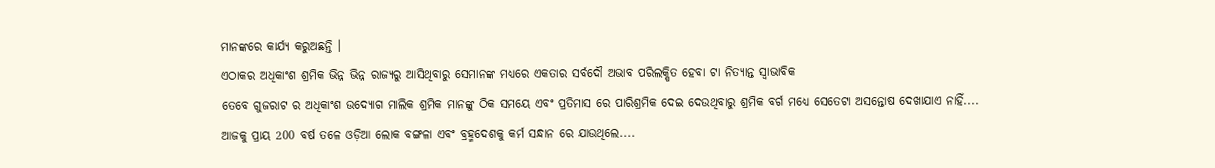ମାନଙ୍କରେ କାର୍ଯ୍ୟ କରୁଅଛନ୍ତି ।
ଏଠାକର ଅଧିକାଂଶ ଶ୍ରମିକ ଭିନ୍ନ ଭିନ୍ନ ରାଜ୍ୟରୁ ଆସିଥିବାରୁ ସେମାନଙ୍କ ମଧ୍ୟରେ ଏକତାର ସର୍ବଦୌ ଅଭାବ ପରିଲକ୍ଷିତ ହେବା ଟା ନିତ୍ୟାନ୍ତ ସ୍ବାଭାବିକ
ତେବେ ଗୁଜରାଟ ର ଅଧିକାଂଶ ଉଦ୍ୟୋଗ ମାଲିକ ଶ୍ରମିକ ମାନଙ୍କୁ ଠିକ ସମୟେ ଏବଂ ପ୍ରତିମାସ ରେ ପାରିଶ୍ରମିକ ଦେଇ ଦେଉଥିବାରୁ ଶ୍ରମିକ ବର୍ଗ ମଧ୍ୟେ ସେତେଟା ଅସନ୍ତୋଷ ଦେଖାଯାଏ ନାହିଁ....
ଆଜକୁ ପ୍ରାୟ 200 ବର୍ଷ ତଳେ ଓଡ଼ିଆ ଲୋକ ବଙ୍ଗଳା ଏବଂ ବ୍ରହ୍ମଦେଶକୁ କର୍ମ ସନ୍ଧାନ ରେ ଯାଉଥିଲେ....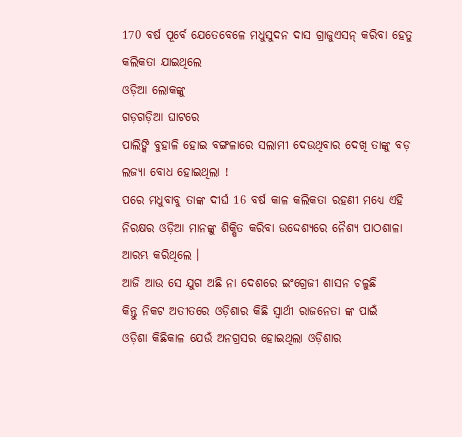170 ବର୍ଷ ପୂର୍ବେ ଯେତେବେଳେ ମଧୁସୁଦନ ଦାସ ଗ୍ରାଜୁଏସନ୍ କରିବା ହେତୁ କଲିକତା ଯାଇଥିଲେ
ଓଡ଼ିଆ ଲୋକଙ୍କୁ
ଗଡ଼ଗଡ଼ିଆ ଘାଟରେ
ପାଲିଙ୍କି ବୁହାଳି ହୋଇ ବଙ୍ଗଳାରେ ସଲାମୀ ଦେଉଥିବାର ଦେଖି ତାଙ୍କୁ ବଡ଼ ଲଜ୍ୟା ବୋଧ ହୋଇଥିଲା !
ପରେ ମଧୁବାବୁ ତାଙ୍କ ଦୀର୍ଘ 16 ବର୍ଷ କାଳ କଲିକତା ରହଣୀ ମଧ୍ୟେ ଏହି ନିରକ୍ଷର ଓଡ଼ିଆ ମାନଙ୍କୁ ଶିକ୍ଷିତ କରିବା ଉଦ୍ଦେଶ୍ୟରେ ନୈଶ୍ୟ ପାଠଶାଳା ଆରମ୍ଭ କରିଥିଲେ ।
ଆଜି ଆଉ ସେ ଯୁଗ ଅଛି ନା ଦେଶରେ ଇଂଗ୍ରେଜୀ ଶାସନ ଚଳୁଛି
କିନ୍ତୁ ନିକଟ ଅତୀତରେ ଓଡ଼ିଶାର କିଛି ସ୍ଵାର୍ଥୀ ରାଜନେତା ଙ୍କ ପାଇଁ
ଓଡ଼ିଶା କିଛିକାଳ ଯେଉଁ ଅନଗ୍ରସର ହୋଇଥିଲା ଓଡ଼ିଶାର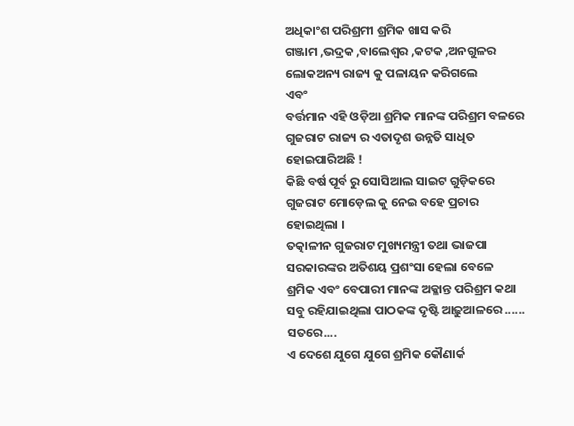ଅଧିକାଂଶ ପରିଶ୍ରମୀ ଶ୍ରମିକ ଖାସ କରି
ଗଞ୍ଜାମ ,ଭଦ୍ରକ ,ବାଲେଶ୍ଵର ,କଟକ ,ଅନଗୁଳର ଲୋକଅନ୍ୟ ରାଜ୍ୟ କୁ ପଳାୟନ କରିଗଲେ
ଏବଂ
ବର୍ତ୍ତମାନ ଏହି ଓଡ଼ିଆ ଶ୍ରମିକ ମାନଙ୍କ ପରିଶ୍ରମ ବଳରେ ଗୁଜରାଟ ରାଜ୍ୟ ର ଏତାଦୃଶ ଉନ୍ନତି ସାଧିତ ହୋଇପାରିଅଛି !
କିଛି ବର୍ଷ ପୂର୍ବ ରୁ ସୋସିଆଲ ସାଇଟ ଗୁଡ଼ିକରେ ଗୁଜରାଟ ମୋଡ଼େଲ କୁ ନେଇ ବହେ ପ୍ରଚାର ହୋଇଥିଲା ।
ତତ୍କାଳୀନ ଗୁଜରାଟ ମୁଖ୍ୟମନ୍ତ୍ରୀ ତଥା ଭାଜପା ସରକାରଙ୍କର ଅତିଶୟ ପ୍ରଶଂସା ହେଲା ବେଳେ
ଶ୍ରମିକ ଏବଂ ବେପାରୀ ମାନଙ୍କ ଅକ୍ଳାନ୍ତ ପରିଶ୍ରମ କଥା ସବୁ ରହିଯାଇଥିଲା ପାଠକଙ୍କ ଦୃଷ୍ଟି ଆଢ଼ୁଆଳରେ ......
ସତରେ....
ଏ ଦେଶେ ଯୁଗେ ଯୁଗେ ଶ୍ରମିକ କୌଣାର୍କ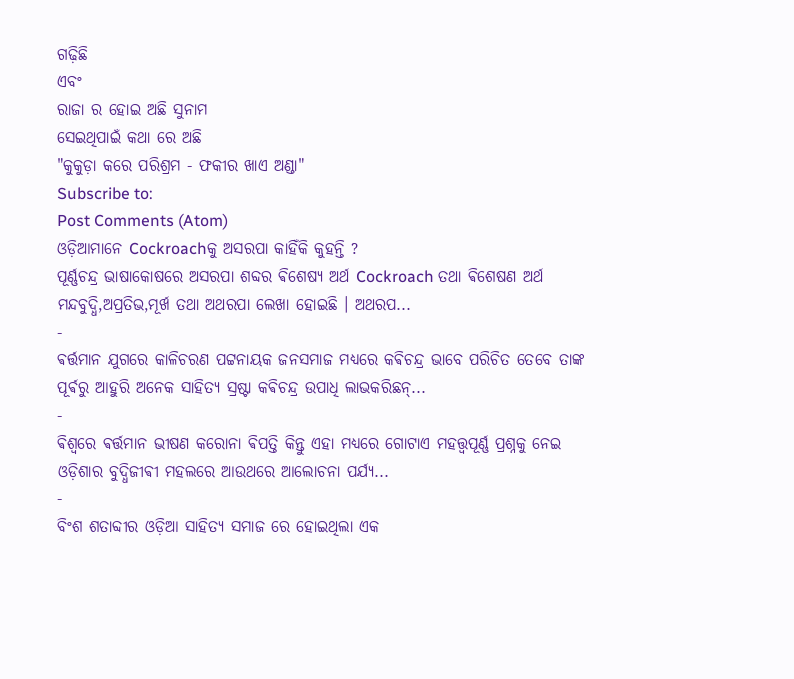ଗଢ଼ିଛି
ଏବଂ
ରାଜା ର ହୋଇ ଅଛି ସୁନାମ
ସେଇଥିପାଇଁ କଥା ରେ ଅଛି
"କୁକୁଡ଼ା କରେ ପରିଶ୍ରମ - ଫକୀର ଖାଏ ଅଣ୍ଡା"
Subscribe to:
Post Comments (Atom)
ଓଡ଼ିଆମାନେ Cockroachକୁ ଅସରପା କାହିଁକି କୁହନ୍ତି ?
ପୂର୍ଣ୍ଣଚନ୍ଦ୍ର ଭାଷାକୋଷରେ ଅସରପା ଶବ୍ଦର ଵିଶେଷ୍ୟ ଅର୍ଥ Cockroach ତଥା ଵିଶେଷଣ ଅର୍ଥ ମନ୍ଦବୁଦ୍ଧି,ଅପ୍ରତିଭ,ମୂର୍ଖ ତଥା ଅଥରପା ଲେଖା ହୋଇଛି । ଅଥରପ...
-
ଵର୍ତ୍ତମାନ ଯୁଗରେ କାଳିଚରଣ ପଟ୍ଟନାୟକ ଜନସମାଜ ମଧ୍ୟରେ କଵିଚନ୍ଦ୍ର ଭାବେ ପରିଚିତ ତେବେ ତାଙ୍କ ପୂର୍ଵରୁ ଆହୁରି ଅନେକ ସାହିତ୍ୟ ସ୍ରଷ୍ଟା କଵିଚନ୍ଦ୍ର ଉପାଧି ଲାଭକରିଛନ୍...
-
ଵିଶ୍ଵରେ ଵର୍ତ୍ତମାନ ଭୀଷଣ କରୋନା ଵିପତ୍ତି କିନ୍ତୁ ଏହା ମଧ୍ଯରେ ଗୋଟାଏ ମହତ୍ତ୍ୱପୂର୍ଣ୍ଣ ପ୍ରଶ୍ନକୁ ନେଇ ଓଡ଼ିଶାର ବୁଦ୍ଧିଜୀଵୀ ମହଲରେ ଆଉଥରେ ଆଲୋଚନା ପର୍ଯ୍ୟ...
-
ବିଂଶ ଶତାବ୍ଦୀର ଓଡ଼ିଆ ସାହିତ୍ୟ ସମାଜ ରେ ହୋଇଥିଲା ଏକ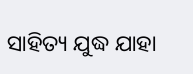ସାହିତ୍ୟ ଯୁଦ୍ଧ ଯାହା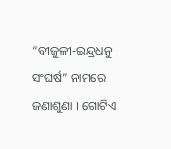“ବୀଜୁଳୀ-ଇନ୍ଦ୍ରଧନୁ ସଂଘର୍ଷ” ନାମରେ ଜଣାଶୁଣା । ଗୋଟିଏ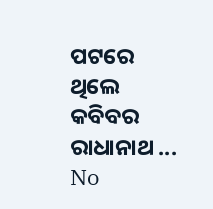ପଟରେ ଥିଲେ କବିବର ରାଧାନାଥ ...
No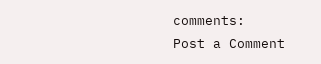comments:
Post a Comment